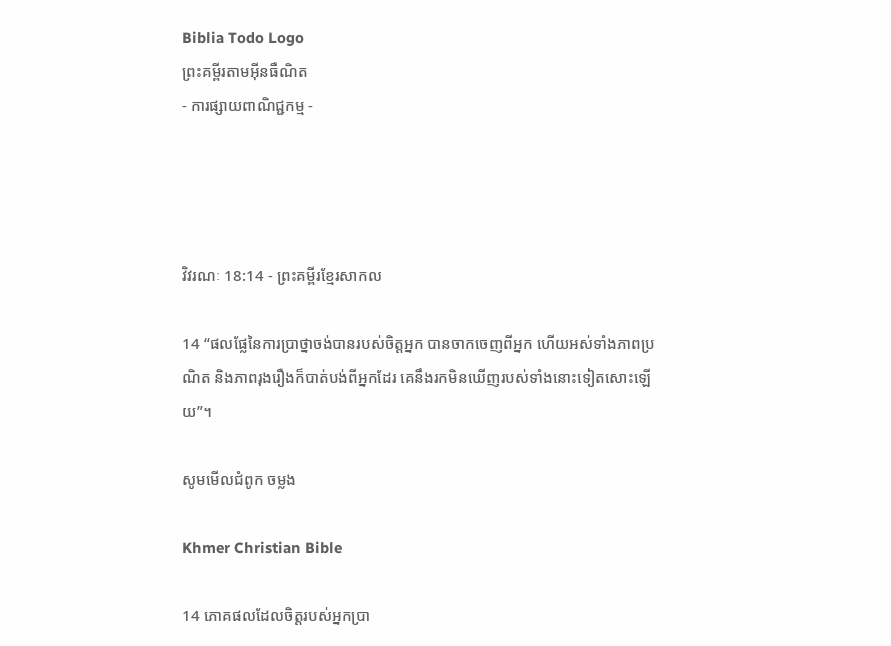Biblia Todo Logo
ព្រះគម្ពីរតាមអ៊ីនធឺណិត
- ការផ្សាយពាណិជ្ជកម្ម -




វិវរណៈ 18:14 - ព្រះគម្ពីរខ្មែរសាកល

14 “ផលផ្លែនៃការប្រាថ្នាចង់បានរបស់ចិត្តអ្នក បានចាកចេញពីអ្នក ហើយអស់ទាំងភាពប្រណិត និងភាពរុងរឿងក៏បាត់បង់ពីអ្នកដែរ គេនឹងរកមិនឃើញរបស់ទាំងនោះទៀតសោះឡើយ”។

សូមមើលជំពូក ចម្លង

Khmer Christian Bible

14 ភោគផលដែលចិត្ដរបស់អ្នកប្រា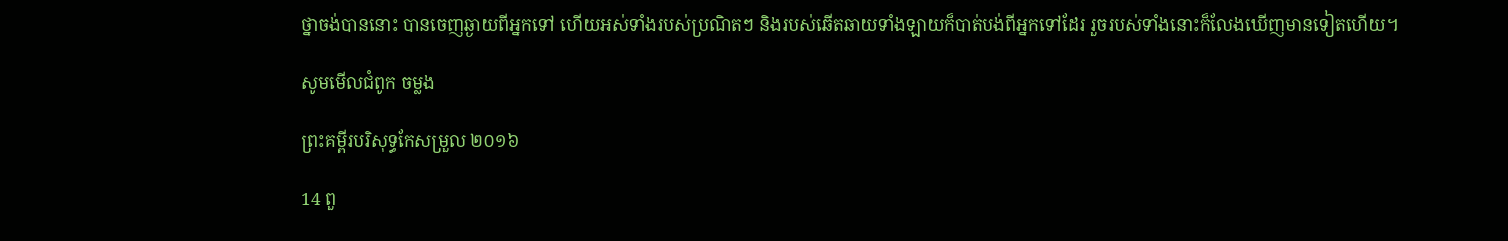ថ្នាចង់បាននោះ បានចេញឆ្ងាយពីអ្នកទៅ ហើយអស់ទាំងរបស់ប្រណិតៗ និងរបស់ឆើតឆាយទាំងឡាយក៏បាត់បង់ពីអ្នកទៅដែរ រួចរបស់ទាំងនោះក៏លែងឃើញមានទៀតហើយ។

សូមមើលជំពូក ចម្លង

ព្រះគម្ពីរបរិសុទ្ធកែសម្រួល ២០១៦

14 ពួ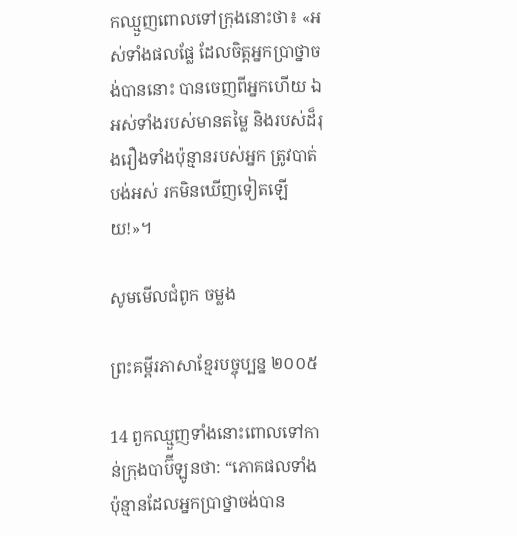កឈ្មួញពោលទៅក្រុងនោះថា៖ «អស់ទាំងផលផ្លែ ដែលចិត្តអ្នកប្រាថ្នាចង់បាននោះ បានចេញពីអ្នកហើយ ឯអស់ទាំងរបស់មានតម្លៃ និងរបស់ដ៏រុងរឿងទាំងប៉ុន្មានរបស់អ្នក ត្រូវបាត់បង់អស់ រកមិនឃើញទៀតឡើយ!»។

សូមមើលជំពូក ចម្លង

ព្រះគម្ពីរភាសាខ្មែរបច្ចុប្បន្ន ២០០៥

14 ពួកឈ្មួញទាំងនោះពោលទៅកាន់ក្រុងបាប៊ី‌ឡូនថា: “ភោគផលទាំងប៉ុន្មានដែលអ្នកប្រាថ្នាចង់បាន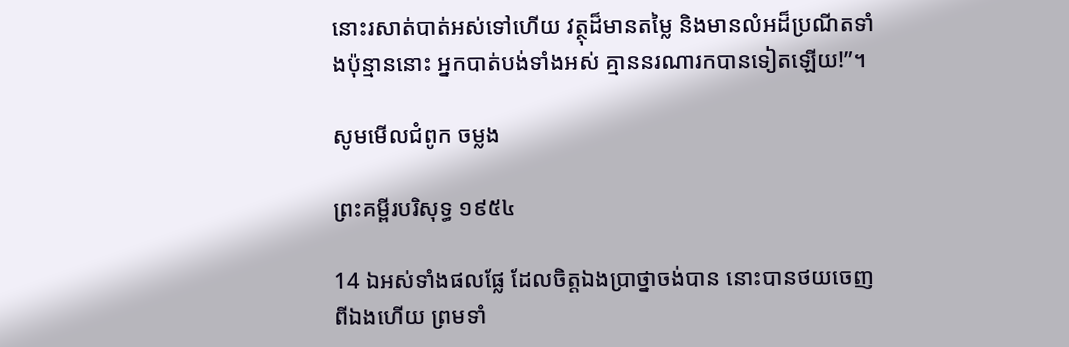នោះរសាត់បាត់អស់ទៅហើយ វត្ថុដ៏មានតម្លៃ និងមានលំអដ៏ប្រណីតទាំងប៉ុន្មាននោះ អ្នកបាត់បង់ទាំងអស់ គ្មាននរណារកបានទៀតឡើយ!”។

សូមមើលជំពូក ចម្លង

ព្រះគម្ពីរបរិសុទ្ធ ១៩៥៤

14 ឯអស់ទាំងផលផ្លែ ដែលចិត្តឯងប្រាថ្នាចង់បាន នោះបានថយចេញពីឯងហើយ ព្រមទាំ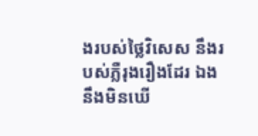ងរបស់ថ្លៃវិសេស នឹងរបស់ភ្លឺរុងរឿងដែរ ឯងនឹងមិនឃើ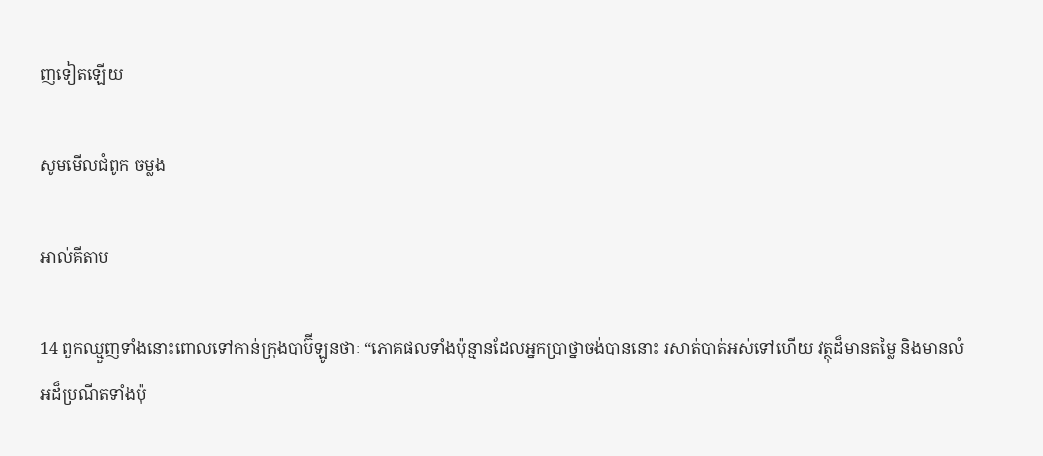ញទៀតឡើយ

សូមមើលជំពូក ចម្លង

អាល់គីតាប

14 ពួកឈ្មួញទាំងនោះពោលទៅកាន់ក្រុងបាប៊ី‌ឡូនថាៈ “ភោគផលទាំងប៉ុន្មានដែលអ្នកប្រាថ្នាចង់បាននោះ រសាត់បាត់អស់ទៅហើយ វត្ថុដ៏មានតម្លៃ និងមានលំអដ៏ប្រណីតទាំងប៉ុ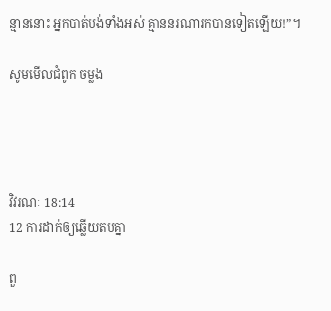ន្មាននោះ អ្នកបាត់បង់ទាំងអស់ គ្មាននរណារកបានទៀតឡើយ!”។

សូមមើលជំពូក ចម្លង




វិវរណៈ 18:14
12 ការដាក់ឲ្យឆ្លើយតបគ្នា

ពួ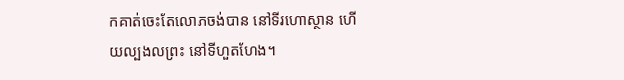កគាត់ចេះតែលោភចង់បាន នៅទីរហោស្ថាន ហើយល្បងលព្រះ នៅទីហួតហែង។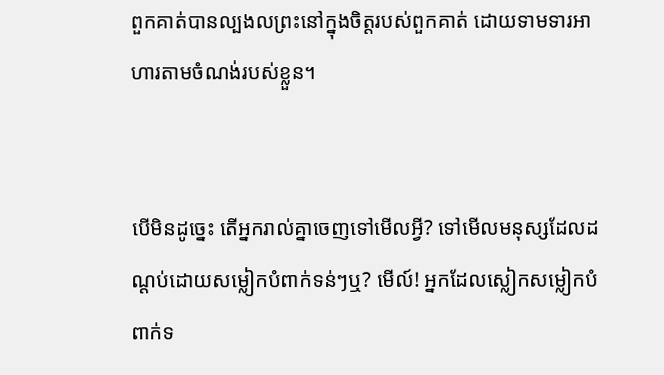ពួកគាត់បានល្បងលព្រះនៅក្នុងចិត្តរបស់ពួកគាត់ ដោយទាមទារអាហារតាមចំណង់របស់ខ្លួន។


បើមិនដូច្នេះ តើអ្នករាល់គ្នាចេញទៅមើលអ្វី? ទៅមើលមនុស្សដែលដណ្ដប់ដោយសម្លៀកបំពាក់ទន់ៗឬ? មើល៍! អ្នកដែលស្លៀកសម្លៀកបំពាក់ទ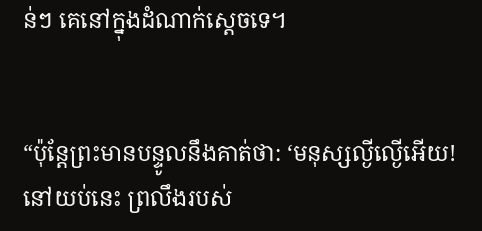ន់ៗ គេនៅក្នុងដំណាក់ស្ដេចទេ។


“ប៉ុន្តែព្រះមានបន្ទូលនឹងគាត់ថា: ‘មនុស្សល្ងីល្ងើអើយ! នៅយប់នេះ ព្រលឹងរបស់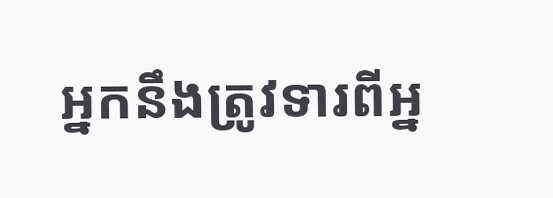អ្នកនឹងត្រូវទារពីអ្ន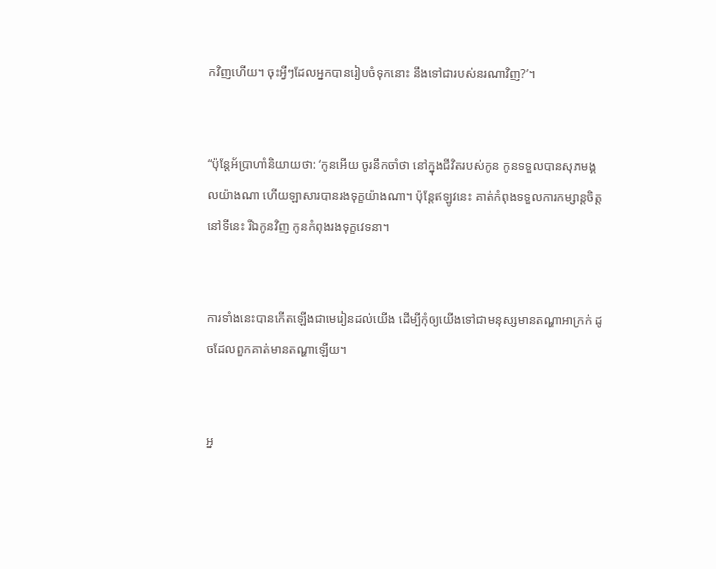កវិញហើយ។ ចុះអ្វីៗដែលអ្នកបានរៀបចំទុកនោះ នឹងទៅជារបស់នរណាវិញ?’។


“ប៉ុន្តែអ័ប្រាហាំនិយាយថា: ‘កូនអើយ ចូរនឹកចាំថា នៅក្នុងជីវិតរបស់កូន កូនទទួលបានសុភមង្គលយ៉ាងណា ហើយឡាសារបានរងទុក្ខយ៉ាងណា។ ប៉ុន្តែឥឡូវនេះ គាត់កំពុងទទួលការកម្សាន្តចិត្តនៅទីនេះ រីឯកូនវិញ កូនកំពុងរងទុក្ខវេទនា។


ការទាំងនេះបានកើតឡើងជាមេរៀនដល់យើង ដើម្បីកុំឲ្យយើងទៅជាមនុស្សមានតណ្ហាអាក្រក់ ដូចដែលពួកគាត់មានតណ្ហាឡើយ។


អ្ន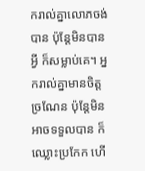ករាល់គ្នាលោភចង់បាន ប៉ុន្តែមិនបានអ្វី ក៏សម្លាប់គេ។ អ្នករាល់គ្នាមានចិត្តច្រណែន ប៉ុន្តែមិនអាចទទួលបាន ក៏ឈ្លោះប្រកែក ហើ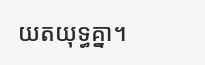យតយុទ្ធគ្នា។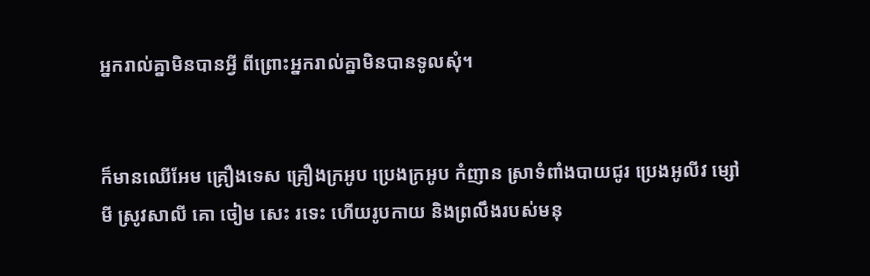អ្នករាល់គ្នាមិនបានអ្វី ពីព្រោះអ្នករាល់គ្នាមិនបានទូលសុំ។


ក៏មានឈើអែម គ្រឿងទេស គ្រឿងក្រអូប ប្រេងក្រអូប កំញាន ស្រាទំពាំងបាយជូរ ប្រេងអូលីវ ម្សៅមី ស្រូវសាលី គោ ចៀម សេះ រទេះ ហើយរូបកាយ និងព្រលឹងរបស់មនុ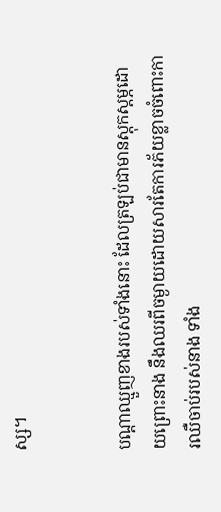ស្ស។


បណ្ដាឈ្មួញខាងរបស់ទាំងនោះ ដែលត្រឡប់ជាមានស្ដុកស្ដម្ភដោយព្រោះនាង នឹងឈរពីចម្ងាយដោយសារតែការភ័យខ្លាចចំពោះការឈឺចាប់របស់នាង ទាំង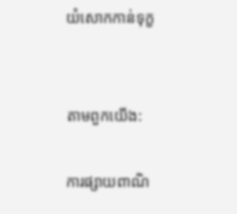យំសោកកាន់ទុក្ខ


តាមពួកយើង:

ការផ្សាយពាណិ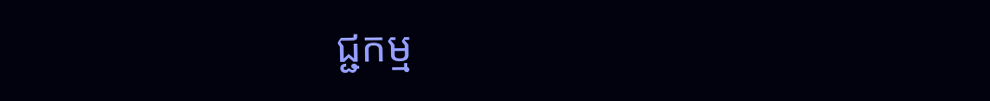ជ្ជកម្ម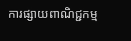ការផ្សាយពាណិជ្ជកម្ម